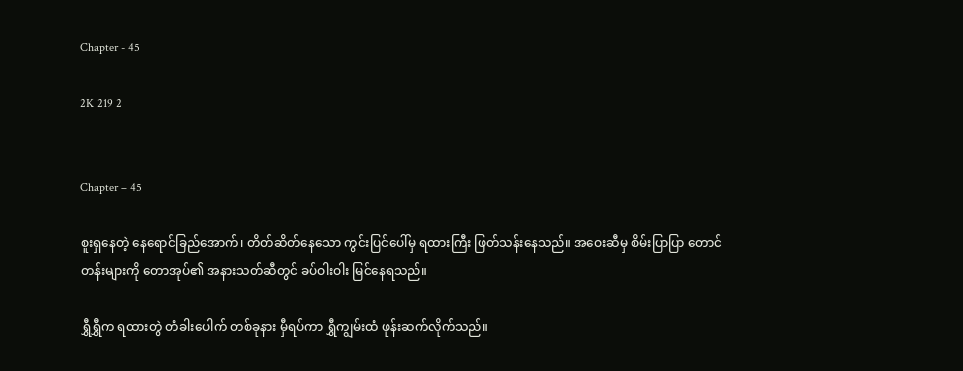Chapter - 45

2K 219 2


Chapter – 45

စူးရှနေတဲ့ နေရောင်ခြည်အောက်၊ တိတ်ဆိတ်နေသော ကွင်းပြင်ပေါ်မှ ရထားကြီး ဖြတ်သန်းနေသည်။ အဝေးဆီမှ စိမ်းပြာပြာ တောင်တန်းများကို တောအုပ်၏ အနားသတ်ဆီတွင် ခပ်ဝါးဝါး မြင်နေရသည်။

ရွှီရွှီက ရထားတွဲ တံခါးပေါက် တစ်ခုနား မှီရပ်ကာ ရွှီကျွမ်းထံ ဖုန်းဆက်လိုက်သည်။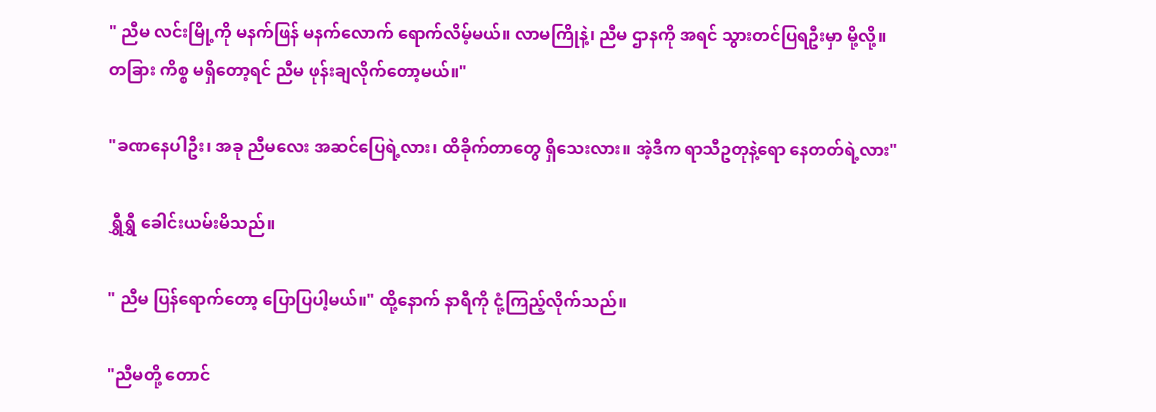" ညီမ လင်းမြို့ကို မနက်ဖြန် မနက်လောက် ရောက်လိမ့်မယ်။ လာမကြိုနဲ့၊ ညီမ ဌာနကို အရင် သွားတင်ပြရဦးမှာ မို့လို့။ တခြား ကိစ္စ မရှိတော့ရင် ညီမ ဖုန်းချလိုက်တော့မယ်။"

"ခဏနေပါဦး၊ အခု ညီမလေး အဆင်ပြေရဲ့လား၊ ထိခိုက်တာတွေ ရှိသေးလား။ အဲ့ဒီက ရာသီဥတုနဲ့ရော နေတတ်ရဲ့လား"

ရွှီရွှီ ခေါင်းယမ်းမိသည်။

" ညီမ ပြန်ရောက်တော့ ပြောပြပါ့မယ်။" ထို့နောက် နာရီကို ငုံ့ကြည့်လိုက်သည်။

"ညီမတို့ တောင်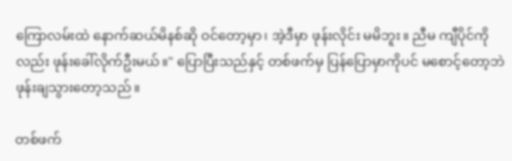ကြောလမ်းထဲ နောက်ဆယ်မိနစ်ဆို ဝင်တော့မှာ၊ အဲ့ဒီမှာ ဖုန်းလိုင်း မမိဘူး။ ညီမ ကျီပိုင်ကိုလည်း ဖုန်းခေါ်လိုက်ဦးမယ်။" ပြောပြီးသည်နှင့် တစ်ဖက်မှ ပြန်ပြောမှာကိုပင် မစောင့်တော့ဘဲ ဖုန်းချသွားတော့သည်။

တစ်ဖက်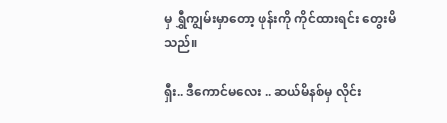မှ ရွှီကျွမ်းမှာတော့ ဖုန်းကို ကိုင်ထားရင်း တွေးမိသည်။

ရှီး.. ဒီကောင်မလေး .. ဆယ်မိနစ်မှ လိုင်း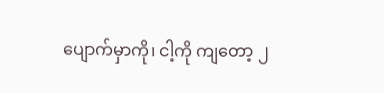ပျောက်မှာကို၊ ငါ့ကို ကျတော့ ၂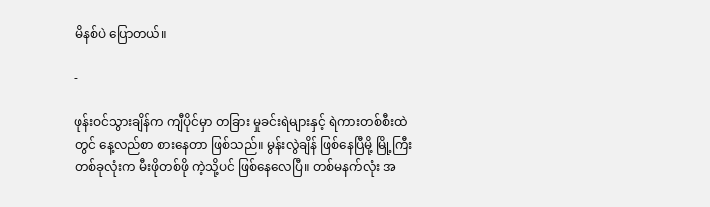မိနစ်ပဲ ပြောတယ်။

-

ဖုန်းဝင်သွားချိန်က ကျီပိုင်မှာ တခြား မှုခင်းရဲများနှင့် ရဲကားတစ်စီးထဲတွင် နေ့လည်စာ စားနေတာ ဖြစ်သည်။ မွန်းလွဲချိန် ဖြစ်နေပြီမို့ မြို့ကြီး တစ်ခုလုံးက မီးဖိုတစ်ဖို ကဲ့သို့ပင် ဖြစ်နေလေပြီ။ တစ်မနက်လုံး အ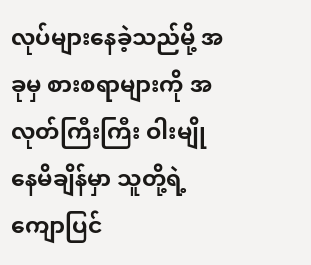လုပ်များနေခဲ့သည်မို့ အခုမှ စားစရာများကို အလုတ်ကြီးကြီး ဝါးမျိုနေမိချိန်မှာ သူတို့ရဲ့ ကျောပြင်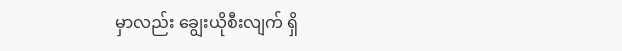မှာလည်း ချွေးယိုစီးလျက် ရှိ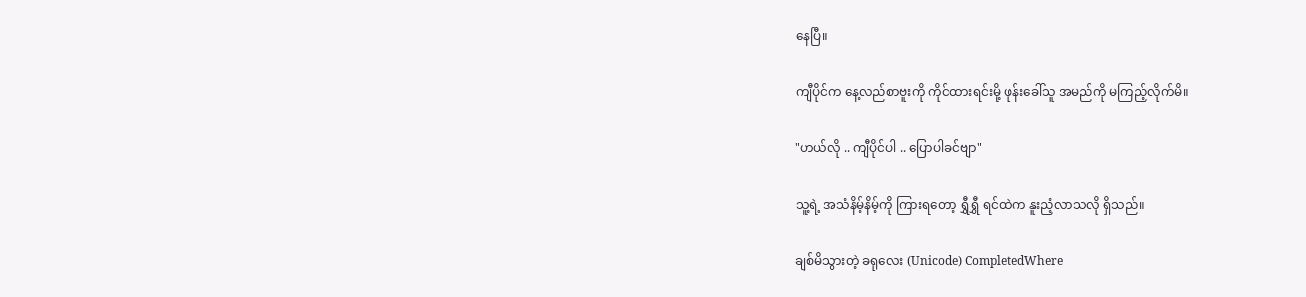နေပြီ။

ကျီပိုင်က နေ့လည်စာဗူးကို ကိုင်ထားရင်းမို့ ဖုန်းခေါ်သူ အမည်ကို မကြည့်လိုက်မိ။

"ဟယ်လို .. ကျီပိုင်ပါ .. ပြောပါခင်ဗျာ"

သူ့ရဲ့ အသံနိမ့်နိမ့်ကို ကြားရတော့ ရွှီရွှီ ရင်ထဲက နူးညံ့လာသလို ရှိသည်။

ချစ်မိသွားတဲ့ ခရုလေး (Unicode) CompletedWhere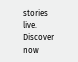stories live. Discover now